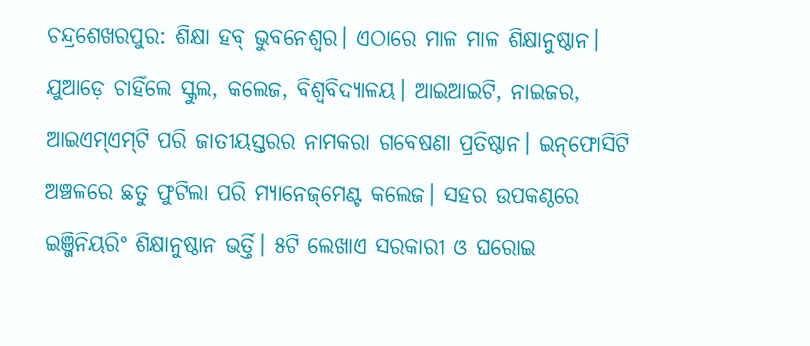ଚନ୍ଦ୍ରଶେଖରପୁର: ଶିକ୍ଷା ହବ୍‌ ଭୁବନେଶ୍ବର। ଏଠାରେ ମାଳ ମାଳ ଶିକ୍ଷାନୁଷ୍ଠାନ। ଯୁଆଡ଼େ ଚାହିଁଲେ ସ୍କୁଲ, କଲେଜ, ବିଶ୍ବବିଦ୍ୟାଳୟ। ଆଇଆଇଟି, ନାଇଜର, ଆଇଏମ୍‌ଏମ୍‌ଟି ପରି ଜାତୀୟସ୍ତରର ନାମକରା ଗବେଷଣା ପ୍ରତିଷ୍ଠାନ। ଇନ୍‌ଫୋସିଟି ଅଞ୍ଚଳରେ ଛତୁ ଫୁଟିଲା ପରି ମ୍ୟାନେଜ୍‌ମେଣ୍ଟ କଲେଜ। ସହର ଉପକଣ୍ଠରେ ଇଞ୍ଜିନିୟରିଂ ଶିକ୍ଷାନୁଷ୍ଠାନ ଭର୍ତ୍ତି। ୫ଟି ଲେଖାଏ ସରକାରୀ ଓ ଘରୋଇ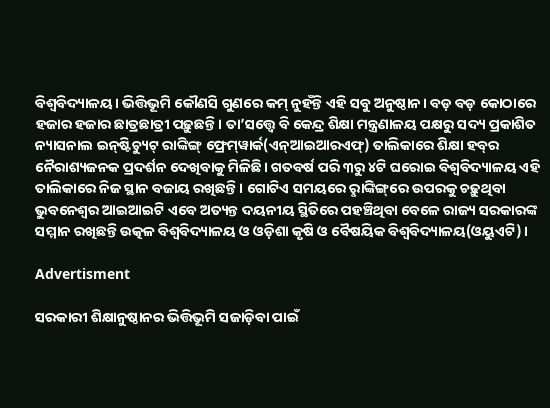ବିଶ୍ବବିଦ୍ୟାଳୟ। ଭିତ୍ତିଭୂମି କୌଣସି ଗୁଣରେ କମ୍‌ ନୁହଁନ୍ତି ଏ‌ହି ସବୁ ଅନୁଷ୍ଠାନ। ବଡ଼ ବଡ଼ କୋଠାରେ ହଜାର ହଜାର ଛାତ୍ରଛାତ୍ରୀ ପଢ଼ୁଛନ୍ତି। ତା’ସତ୍ତ୍ବେ ବି କେନ୍ଦ୍ର ଶିକ୍ଷା ମନ୍ତ୍ରଣାଳୟ ପକ୍ଷରୁ ସଦ୍ୟ ପ୍ରକାଶିତ ନ୍ୟାସନାଲ ଇନ୍‌ଷ୍ଟିଚ୍ୟୁଟ୍‌ ରାଙ୍କିଙ୍ଗ୍‌ ଫ୍ରେମ୍‌ୱାର୍କ(ଏନ୍‌ଆଇଆରଏଫ୍‌) ତାଲିକାରେ ଶିକ୍ଷା ହବ୍‌ର ନୈରାଶ୍ୟଜନକ ପ୍ରଦର୍ଶନ ଦେଖିବାକୁ ମିଳିଛି। ଗତବର୍ଷ ପରି ୩ରୁ ୪ଟି ଘରୋଇ ବିଶ୍ବବିଦ୍ୟାଳୟ ଏହି ତାଲିକାରେ ନିଜ ସ୍ଥାନ ବଜାୟ ରଖିଛନ୍ତି। ଗୋଟିଏ ସମୟରେ ରୢାଙ୍କିଙ୍ଗ୍‌ରେ ଉପରକୁ ଚଢ଼ୁଥିବା ଭୁବନେଶ୍ବର ଆଇଆଇଟି ଏବେ ଅତ୍ୟନ୍ତ ଦୟନୀୟ ସ୍ଥିତିରେ ପହଞ୍ଚିଥିବା ବେଳେ ରାଜ୍ୟ ସରକାରଙ୍କ ସମ୍ମାନ ରଖିଛନ୍ତି ଉତ୍କଳ ବିଶ୍ବବିଦ୍ୟାଳୟ ଓ ଓଡ଼ିଶା କୃଷି ଓ ବୈଷୟିକ ବିଶ୍ବବିଦ୍ୟାଳୟ(ଓୟୁଏଟି)।

Advertisment

ସରକାରୀ ଶିକ୍ଷାନୁଷ୍ଠାନର ଭିତ୍ତିଭୂମି ସଜାଡ଼ିବା ପାଇଁ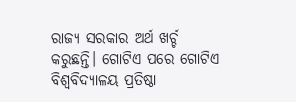ରାଜ୍ୟ ସରକାର ଅର୍ଥ ଖର୍ଚ୍ଚ କରୁଛନ୍ତି। ଗୋଟିଏ ପରେ ଗୋଟିଏ ବିଶ୍ବବିଦ୍ୟାଳୟ ପ୍ରତିଷ୍ଠା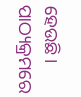ହେଉଛି। ପାଠ୍ୟକ୍ରମରେ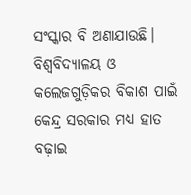ସଂସ୍କାର ବି ଅଣାଯାଉଛି। ବିଶ୍ବବିଦ୍ୟାଳୟ ଓ କଲେଜଗୁଡ଼ିକର ବିକାଶ ପାଇଁ କେନ୍ଦ୍ର ସରକାର ମଧ୍ୟ ହାତ ବଢ଼ାଇ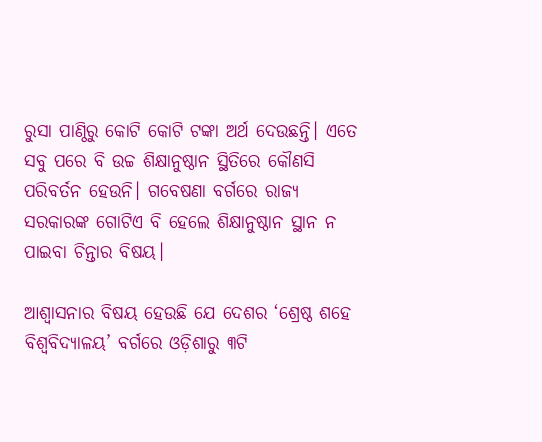ରୁସା ପାଣ୍ଠିରୁ କୋଟି କୋଟି ଟଙ୍କା ଅର୍ଥ ଦେଉଛନ୍ତି। ଏତେ ସବୁ ପରେ ବି ଉଚ୍ଚ ଶିକ୍ଷାନୁଷ୍ଠାନ ସ୍ଥିତିରେ କୌଣସି ପରିବର୍ତନ ହେଉନି। ଗବେଷଣା ବର୍ଗରେ ରାଜ୍ୟ ସରକାରଙ୍କ ଗୋଟିଏ ବି ହେଲେ ଶିକ୍ଷାନୁଷ୍ଠାନ‌ ସ୍ଥାନ ନ ପାଇବା ଚିନ୍ତାର ବିଷୟ।

ଆଶ୍ବାସନାର ବିଷୟ ହେଉଛି ଯେ ଦେଶର ‘ଶ୍ରେଷ୍ଠ ଶହେ ବିଶ୍ବବିଦ୍ୟାଳୟ’ ବର୍ଗରେ ଓଡ଼ିଶାରୁ ୩ଟି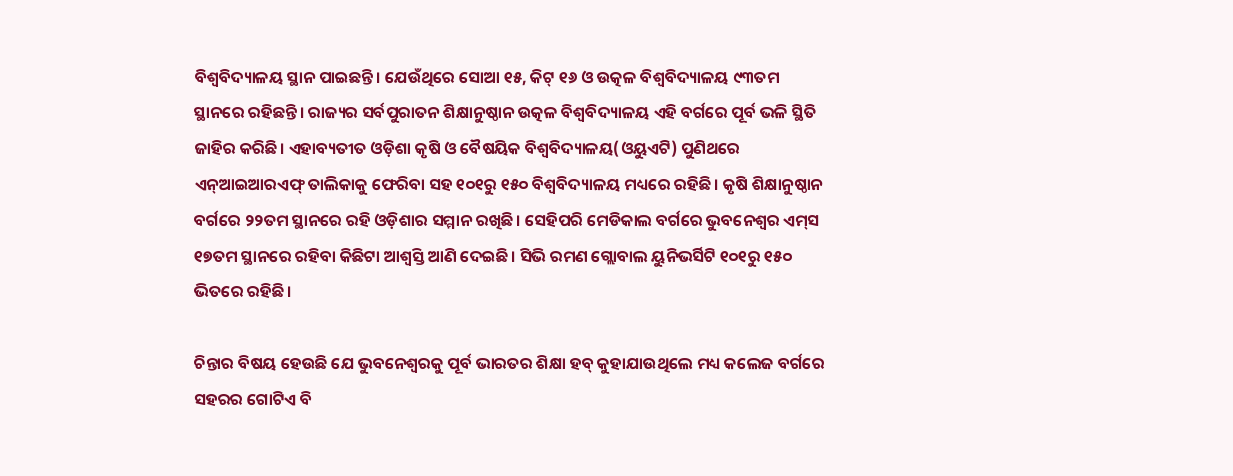ବିଶ୍ବବିଦ୍ୟାଳୟ ସ୍ଥାନ ପାଇଛନ୍ତି। ଯେଉଁଥିରେ ସୋଆ ୧୫, କିଟ୍‌ ୧୬ ଓ ଉତ୍କଳ ବିଶ୍ବବିଦ୍ୟାଳୟ ୯୩ତମ ସ୍ଥାନରେ ରହିଛନ୍ତି। ରାଜ୍ୟର ସର୍ବପୁରାତନ ଶିକ୍ଷାନୁଷ୍ଠାନ ଉତ୍କଳ ବିଶ୍ବବିଦ୍ୟାଳୟ ଏହି ବର୍ଗରେ ପୂର୍ବ ଭଳି ସ୍ଥିତି ଜାହିର କରିଛି। ଏହାବ୍ୟତୀତ ଓଡ଼ିଶା କୃଷି ଓ ବୈଷୟିକ ବିଶ୍ବବିଦ୍ୟାଳୟ(ଓୟୁଏଟି) ପୁଣିଥରେ ଏନ୍‌ଆଇଆରଏଫ୍‌ ତାଲିକାକୁ ଫେରିବା ସହ ୧୦୧ରୁ ୧୫୦ ବିଶ୍ବବିଦ୍ୟାଳୟ ମଧ୍ୟରେ ରହିଛି। କୃଷି ଶିକ୍ଷାନୁଷ୍ଠାନ ବର୍ଗରେ ୨୨ତମ ସ୍ଥାନରେ ରହି ଓଡ଼ିଶାର ସମ୍ମାନ ରଖିଛି। ସେହିପରି ମେଡିକାଲ ବର୍ଗରେ ଭୁବନେଶ୍ବର ଏମ୍‌ସ ୧୭ତମ ସ୍ଥାନରେ ରହିବା କିଛିଟା ଆଶ୍ବସ୍ତି ଆଣି ଦେଇଛି। ସିଭି ରମଣ ଗ୍ଲୋବାଲ ୟୁନିଭର୍ସିଟି ୧୦୧ରୁ ୧୫୦ ଭିତରେ ରହିଛି।

ଚିନ୍ତାର ବିଷୟ ହେଉଛି ଯେ ଭୁବନେଶ୍ବରକୁ ପୂର୍ବ ଭାରତର ଶିକ୍ଷା ହବ୍‌ କୁହାଯାଉଥିଲେ ମଧ୍ୟ କଲେଜ ବର୍ଗରେ ସହରର ଗୋଟିଏ ବି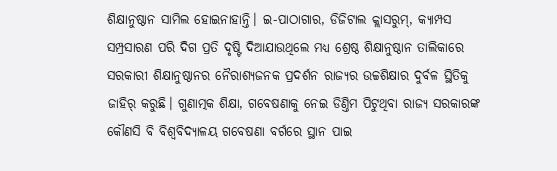ଶିକ୍ଷାନୁଷ୍ଠାନ ସାମିଲ ହୋଇନାହାନ୍ତି। ଇ-ପାଠାଗାର, ଡିଜିଟାଲ କ୍ଲାସରୁମ୍‌, କ୍ୟାମ୍ପସ ସମ୍ପ୍ରସାରଣ ପରି ଦିଗ ପ୍ରତି ଦୃଷ୍ଟି ଦିଆଯାଉଥିଲେ ମଧ୍ୟ ଶ୍ରେଷ୍ଠ ଶିକ୍ଷାନୁଷ୍ଠାନ ତାଲିକାରେ ସରକାରୀ ଶିକ୍ଷାନୁଷ୍ଠାନର ନୈରାଶ୍ୟଜନକ ପ୍ରଦର୍ଶନ ରାଜ୍ୟର ଉଚ୍ଚଶିକ୍ଷାର ଦୁର୍ବଳ ସ୍ଥିତିକୁ ଜାହିର‌୍‌ କରୁଛି। ଗୁଣାତ୍ମକ ଶିକ୍ଷା, ଗବେଷଣାକୁ ନେଇ ଡିଣ୍ତିମ ପିଟୁଥିବା ରାଜ୍ୟ ସରକାରଙ୍କ କୌଣସି ବି ବିଶ୍ବବିଦ୍ୟାଳୟ ଗବେଷଣା ବର୍ଗରେ ସ୍ଥାନ ପାଇ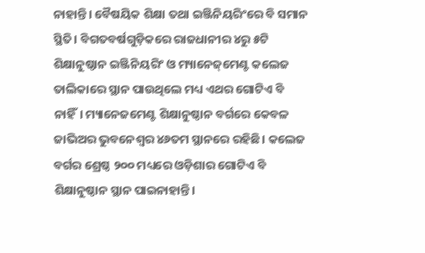ନାହାନ୍ତି। ବୈଷୟିକ ଶିକ୍ଷା ତଥା ଇଞ୍ଜିନିୟରିଂରେ ବି ସମାନ ସ୍ଥିତି। ବିଗତବର୍ଷଗୁଡ଼ିକରେ ରାଜଧାନୀର ୪ରୁ ୫ଟି ଶିକ୍ଷାନୁଷ୍ଠାନ ଇଞ୍ଜିନିୟରିଂ ଓ ମ୍ୟାନେଜ୍‌ମେଣ୍ଟ କଲେଜ ତାଲିକାରେ ସ୍ଥାନ ପାଉଥିଲେ ମଧ୍ୟ ଏଥର ଗୋଟିଏ ବି ନାହିଁ। ମ୍ୟାନେଜମେଣ୍ଟ ଶିକ୍ଷାନୁଷ୍ଠାନ ବର୍ଗରେ କେବଳ ଜାଭିଅର ଭୁବନେଶ୍ବର ୪୬ତମ ସ୍ଥାନରେ ରହିଛି। କଲେଜ ବର୍ଗର ଶ୍ରେଷ୍ଠ ୨୦୦ ମଧ୍ୟରେ ଓଡ଼ିଶାର ଗୋଟିଏ ବି ଶିକ୍ଷାନୁଷ୍ଠାନ ସ୍ଥାନ ପାଇନାହାନ୍ତି।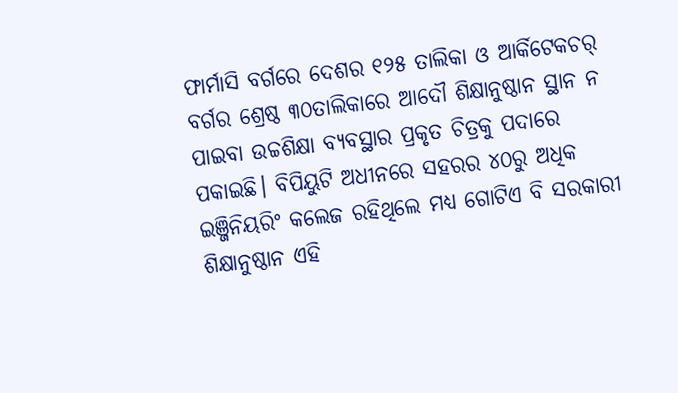ଫାର୍ମାସି ବର୍ଗରେ ଦେଶର ୧୨୫ ତାଲିକା ଓ ଆର୍କିଟେକଚର୍‌ ବର୍ଗର ଶ୍ରେଷ୍ଠ ୩୦ତାଲିକାରେ ଆଦୌ ଶିକ୍ଷାନୁଷ୍ଠାନ ସ୍ଥାନ ନ ପାଇବା ଉଚ୍ଚଶିକ୍ଷା ବ୍ୟବସ୍ଥାର ପ୍ରକୃତ ଚିତ୍ରକୁ ପଦାରେ ପକାଇଛି। ବିପିୟୁଟି ଅଧୀନରେ ସହରର ୪୦ରୁ ଅଧିକ ଇଞ୍ଜିନିୟରିଂ କଲେଜ ରହିଥିଲେ ମଧ୍ୟ ଗୋଟିଏ ବି ସରକାରୀ ଶିକ୍ଷାନୁଷ୍ଠାନ ଏହି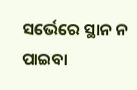ସର୍ଭେରେ ସ୍ଥାନ ନ ପାଇବା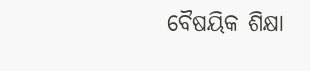ବୈଷୟିକ ଶିକ୍ଷା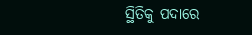ସ୍ଥିତିକୁ ପଦାରେ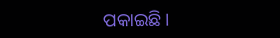ପକାଇଛି।